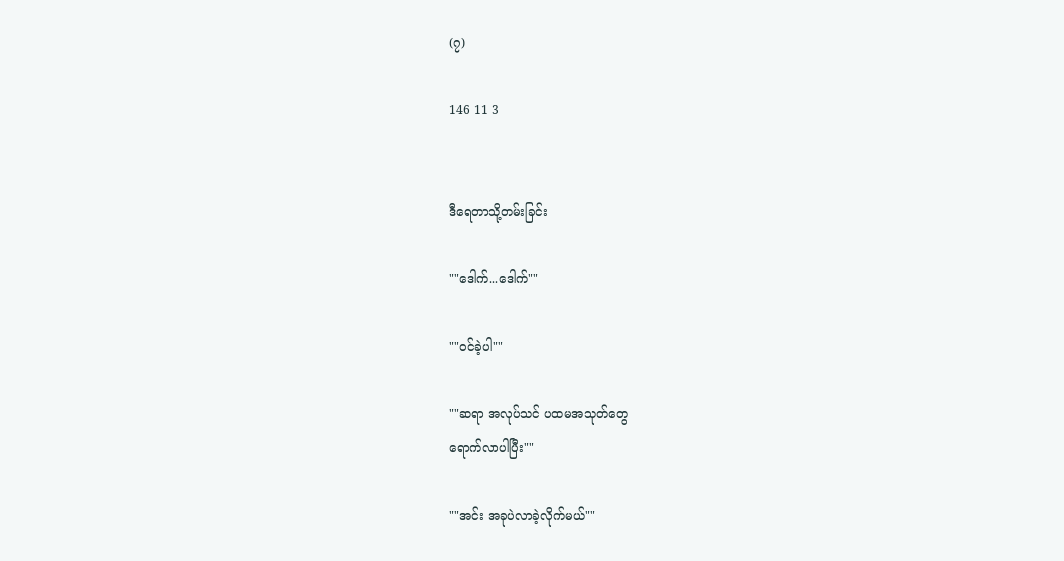(၇)

146 11 3


ဒီရေတာသို့တမ်းခြင်း

""ဒေါက်...ဒေါက်""

""ဝင်ခဲ့ပါ""

""ဆရာ အလုပ်သင် ပထမအသုတ်တွေ
ရောက်လာပါပြီး""

""အင်း အခုပဲလာခဲ့လိုက်မယ်""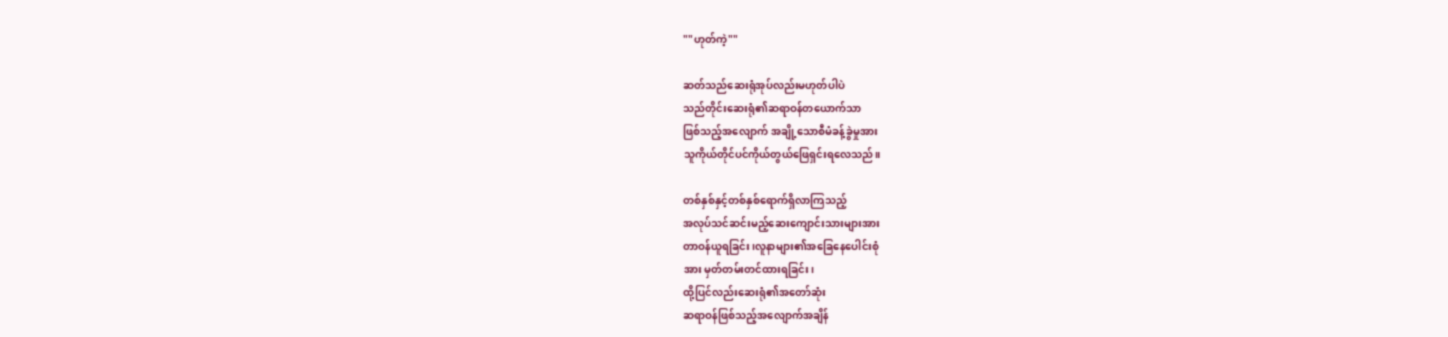""ဟုတ်ကဲ့""

ဆတ်သည်ဆေးရုံအုပ်လည်းမဟုတ်ပါပဲ
သည်တိုင်းဆေးရုံ၏ဆရာဝန်တယောက်သာ
ဖြစ်သည့်အလျောက် အချို့သောစီမံခန့်ခွဲမှုအား
သူကိုယ်တိုင်ပင်ကိုယ်တွယ်ဖြေရှင်းရလေသည်။

တစ်နှစ်နှင့်တစ်နှစ်ရောက်ရှိလာကြသည့်
အလုပ်သင်ဆင်းမည့်ဆေးကျောင်းသားများအား
တာဝန်ယူရခြင်း၊လူနာများ၏အခြေနေပေါင်းစုံ
အား မှတ်တမ်းတင်ထားရခြင်း၊
ထို့ပြင်လည်းဆေးရုံ၏အတော်ဆုံး
ဆရာဝန်ဖြစ်သည့်အလျောက်အချိန်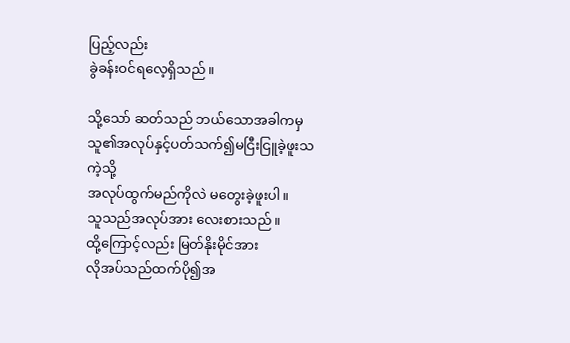ပြည့်လည်း
ခွဲခန်းဝင်ရလေ့ရှိသည်။

သို့သော် ဆတ်သည် ဘယ်သောအခါကမှ
သူ၏အလုပ်နှင့်ပတ်သက်၍မငြီးငြူခဲ့ဖူးသကဲ့သို့
အလုပ်ထွက်မည်ကိုလဲ မတွေးခဲ့ဖူးပါ။
သူသည်အလုပ်အား လေးစားသည်။
ထို့ကြောင့်လည်း မြတ်နိုးမိုင်အား
လိုအပ်သည်ထက်ပို၍အ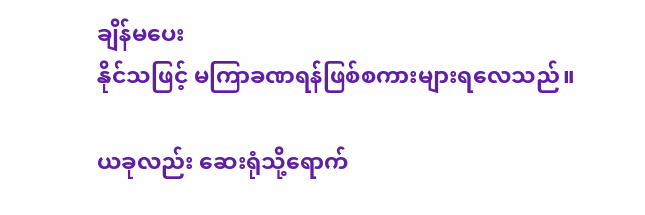ချိန်မပေး
နိုင်သဖြင့် မကြာခဏရန်ဖြစ်စကားများရလေသည်။

ယခုလည်း ဆေးရုံသို့ရောက်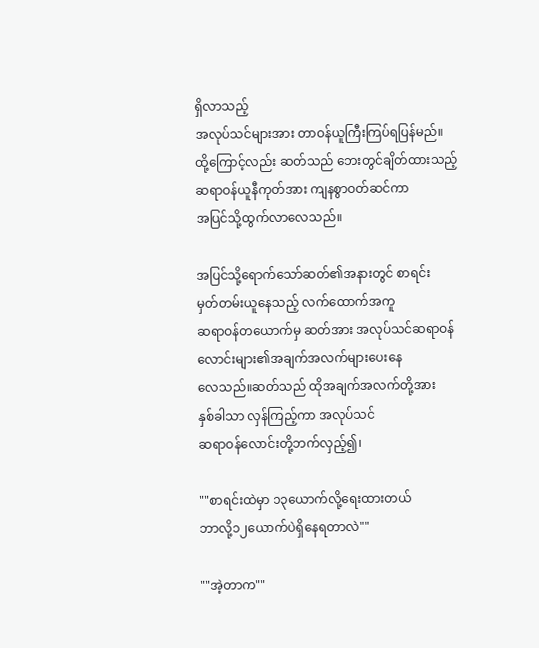ရှိလာသည့်
အလုပ်သင်များအား တာဝန်ယူကြီးကြပ်ရပြန်မည်။
ထို့ကြောင့်လည်း ဆတ်သည် ဘေးတွင်ချိတ်ထားသည့်
ဆရာဝန်ယူနီကုတ်အား ကျနစွာဝတ်ဆင်ကာ
အပြင်သို့ထွက်လာလေသည်။

အပြင်သို့ရောက်သော်ဆတ်၏အနားတွင် စာရင်း
မှတ်တမ်းယူနေသည့် လက်ထောက်အကူ
ဆရာဝန်တယောက်မှ ဆတ်အား အလုပ်သင်ဆရာဝန်
လောင်းများ၏အချက်အလက်များပေးနေ
လေသည်။ဆတ်သည် ထိုအချက်အလက်တို့အား
နှစ်ခါသာ လှန်ကြည့်ကာ အလုပ်သင်
ဆရာဝန်လောင်းတို့ဘက်လှည့်၍၊

""စာရင်းထဲမှာ ၁၃ယောက်လို့ရေးထားတယ်
ဘာလို့၁၂ယောက်ပဲရှိနေရတာလဲ""

""အဲ့တာက""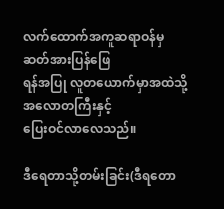လက်ထောက်အကူဆရာဝန်မှ ဆတ်အားပြန်ဖြေ
ရန်အပြု လူတယောက်မှာအထဲသို့အလောတကြီးနှင့်
ပြေးဝင်လာလေသည်။

ဒီရေတာသို့တမ်းခြင်း(ဒီရတော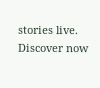stories live. Discover now